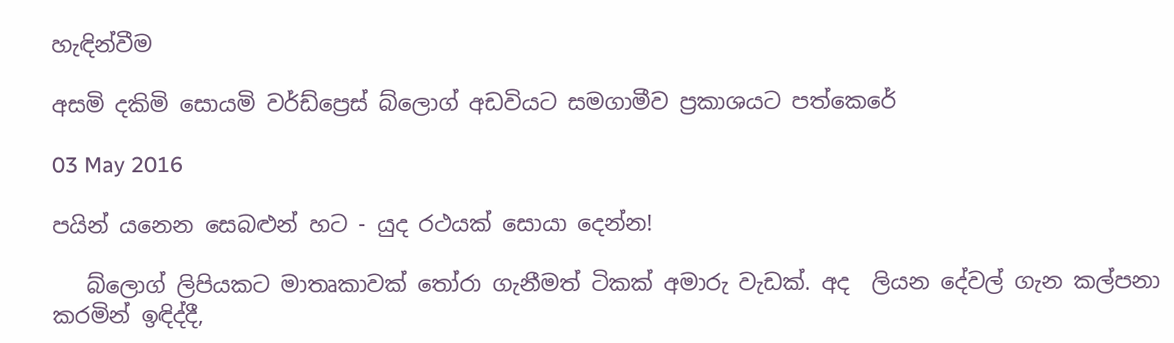හැඳින්වීම

අසමි දකිමි සොයමි වර්ඩ්ප්‍රෙස් බ්ලොග් අඩවියට සමගාමීව ප්‍රකාශයට පත්කෙරේ

03 May 2016

පයින් යනෙන සෙබළුන් හට - යුද රථයක් සොයා දෙන්න!

   බ්ලොග් ලිපියකට මාතෘකාවක් තෝරා ගැනීමත් ටිකක් අමාරු වැඩක්. අද  ලියන දේවල් ගැන කල්පනා කරමින් ඉඳිද්දී,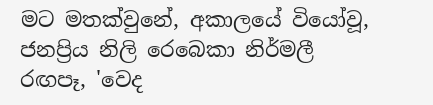මට මතක්වුනේ, අකාලයේ වියෝවූ, ජනප්‍රිය නිලි රෙබෙකා නිර්මලී රඟපෑ, 'වෙද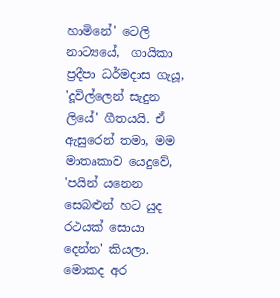හාමිනේ' ටෙලි නාට්‍යයේ,  ගායිකා ප්‍රදීපා ධර්මදාස ගැයූ, 'දූවිල්ලෙන් සැදුන ලියේ' ගීතයයි. ඒ ඇසුරෙන් තමා, මම මාතෘකාව යෙදුවේ, 'පයින් යනෙන සෙබළුන් හට යුද රථයක් සොයා දෙන්න' කියලා. මොකද අර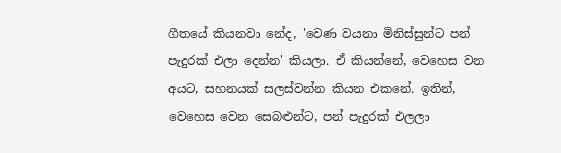ගීතයේ කියනවා නේද, 'වෙණ වයනා මිනිස්සුන්ට පන් පැදුරක් එලා දෙන්න' කියලා. ඒ කියන්නේ, වෙහෙස වන අයට, සහනයක් සලස්වන්න කියන එකනේ. ඉතින්, වෙහෙස වෙන සෙබළුන්ට, පන් පැදුරක් එලලා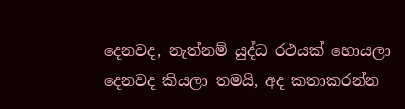දෙනවද, නැත්නම් යුද්ධ රථයක් හොයලා දෙනවද කියලා තමයි, අද කතාකරන්න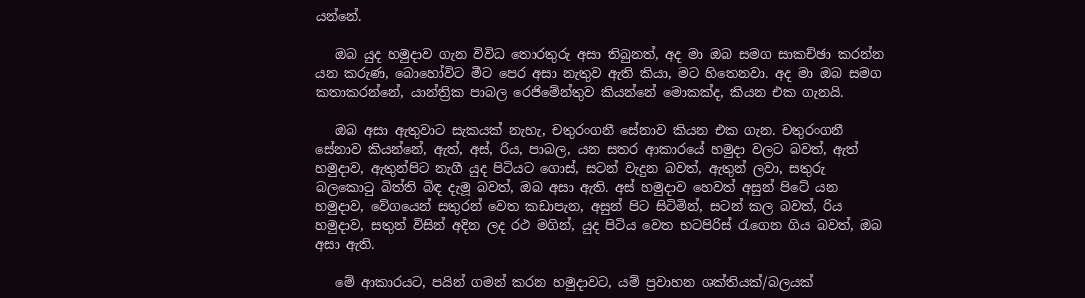යන්නේ.

   ඔබ යුද හමුදාව ගැන විවිධ තොරතුරු අසා තිබුනත්, අද මා ඔබ සමග සාකච්ඡා කරන්න යන කරුණ, බොහෝවිට මීට පෙර අසා නැතුව ඇති කියා, මට හිතෙනවා. අද මා ඔබ සමග කතාකරන්නේ, යාන්ත්‍රික පාබල රෙජිමේන්තුව කියන්නේ මොකක්ද, කියන එක ගැනයි.

   ඔබ අසා ඇතුවාට සැකයක් නැහැ, චතුරංගනී සේනාව කියන එක ගැන. චතුරංගනී සේනාව කියන්නේ, ඇත්, අස්, රිය, පාබල, යන සතර ආකාරයේ හමුදා වලට බවත්, ඇත් හමුදාව, ඇතුන්පිට නැගී යුද පිටියට ගොස්, සටන් වැදුන බවත්, ඇතුන් ලවා, සතුරු බලකොටු බිත්ති බිඳ දැමූ බවත්, ඔබ අසා ඇති. අස් හමුදාව හෙවත් අසුන් පිටේ යන හමුදාව, වේගයෙන් සතුරන් වෙත කඩාපැන, අසුන් පිට සිටිමින්, සටන් කල බවත්, රිය හමුදාව, සතුන් විසින් අදින ලද රථ මගින්, යුද පිටිය වෙත භටපිරිස් රැගෙන ගිය බවත්, ඔබ අසා ඇති.

   මේ ආකාරයට, පයින් ගමන් කරන හමුදාවට, යම් ප්‍රවාහන ශක්තියක්/බලයක්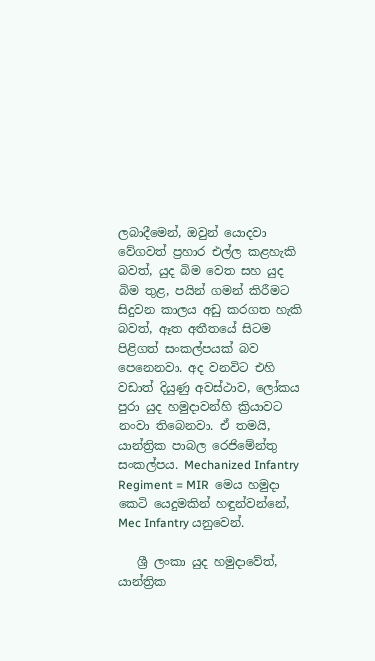ලබාදීමෙන්, ඔවුන් යොදවා වේගවත් ප්‍රහාර එල්ල කළහැකි බවත්, යුද බිම වෙත සහ යුද බිම තුළ, පයින් ගමන් කිරීමට සිදුවන කාලය අඩු කරගත හැකි බවත්, ඈත අතීතයේ සිටම පිළිගත් සංකල්පයක් බව පෙනෙනවා. අද වනවිට එහි වඩාත් දියුණු අවස්ථාව, ලෝකය පුරා යුද හමුදාවන්හි ක්‍රියාවට නංවා තිබෙනවා. ඒ තමයි, යාන්ත්‍රික පාබල රෙජිමේන්තු සංකල්පය. Mechanized Infantry Regiment = MIR  මෙය හමුදා කෙටි යෙදුමකින් හඳුන්වන්නේ, Mec Infantry යනුවෙන්.

   ශ්‍රී ලංකා යුද හමුදාවේත්, යාන්ත්‍රික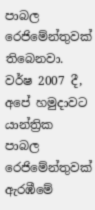පාබල රෙජිමේන්තුවක් තිබෙනවා. වර්ෂ 2007 දී, අපේ හමුදාවට යාන්ත්‍රික පාබල රෙජිමේන්තුවක් ඇරඹීමේ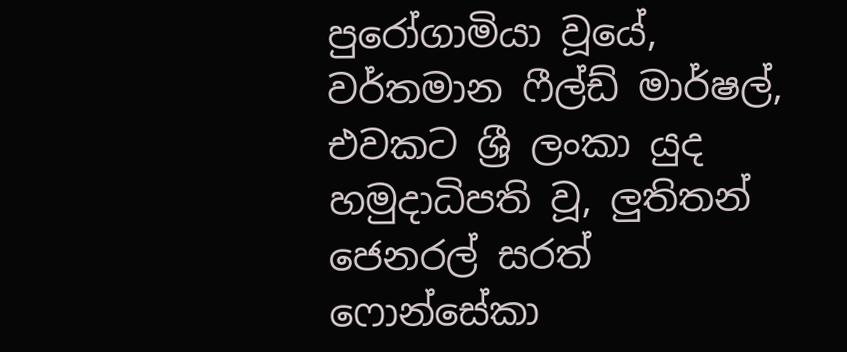පුරෝගාමියා වූයේ, වර්තමාන ෆීල්ඩ් මාර්ෂල්, එවකට ශ්‍රී ලංකා යුද හමුදාධිපති වූ, ලුතිතන් ජෙනරල් සරත් ෆොන්සේකා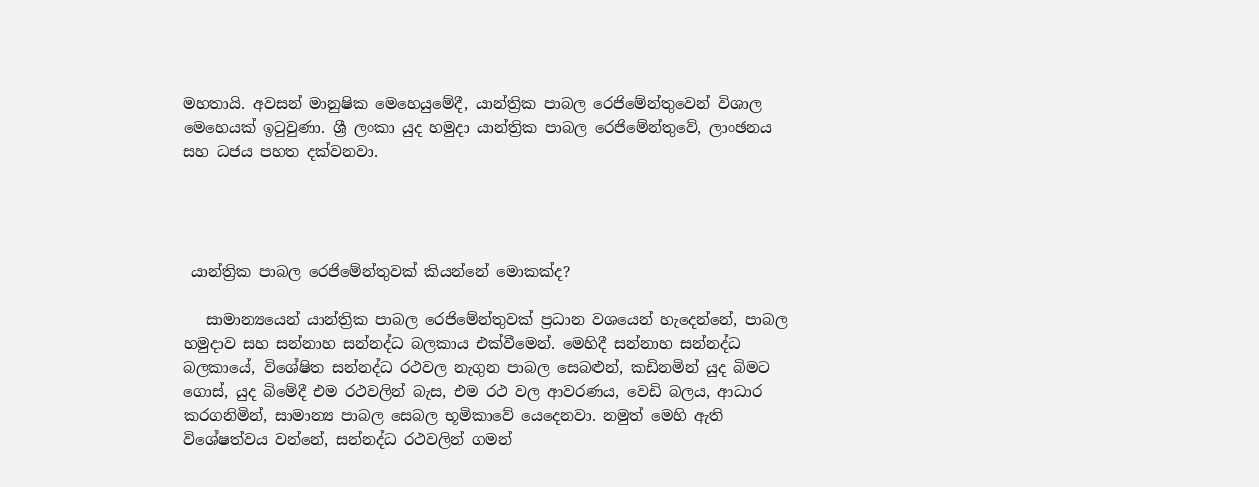මහතායි. අවසන් මානුෂික මෙහෙයුමේදී, යාන්ත්‍රික පාබල රෙජිමේන්තුවෙන් විශාල මෙහෙයක් ඉටුවුණා. ශ්‍රී ලංකා යුද හමුදා යාන්ත්‍රික පාබල රෙජිමේන්තුවේ, ලාංඡනය සහ ධජය පහත දක්වනවා.




 යාන්ත්‍රික පාබල රෙජිමේන්තුවක් කියන්නේ මොකක්ද?

   සාමාන්‍යයෙන් යාන්ත්‍රික පාබල රෙජිමේන්තුවක් ප්‍රධාන වශයෙන් හැදෙන්නේ, පාබල හමුදාව සහ සන්නාහ සන්නද්ධ බලකාය එක්වීමෙන්. මෙහිදී සන්නාහ සන්නද්ධ බලකායේ, විශේෂිත සන්නද්ධ රථවල නැගුන පාබල සෙබළුන්, කඩිනමින් යුද බිමට ගොස්, යුද බිමේදී එම රථවලින් බැස, එම රථ වල ආවරණය, වෙඩි බලය, ආධාර කරගනිමින්, සාමාන්‍ය පාබල සෙබල භූමිකාවේ යෙදෙනවා. නමුත් මෙහි ඇති විශේෂත්වය වන්නේ, සන්නද්ධ රථවලින් ගමන්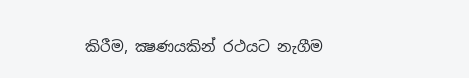කිරීම, ක්‍ෂණයකින් රථයට නැගීම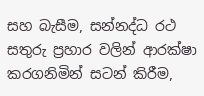සහ බැසීම, සන්නද්ධ රථ සතුරු ප්‍රහාර වලින් ආරක්ෂා කරගනිමින් සටන් කිරීම,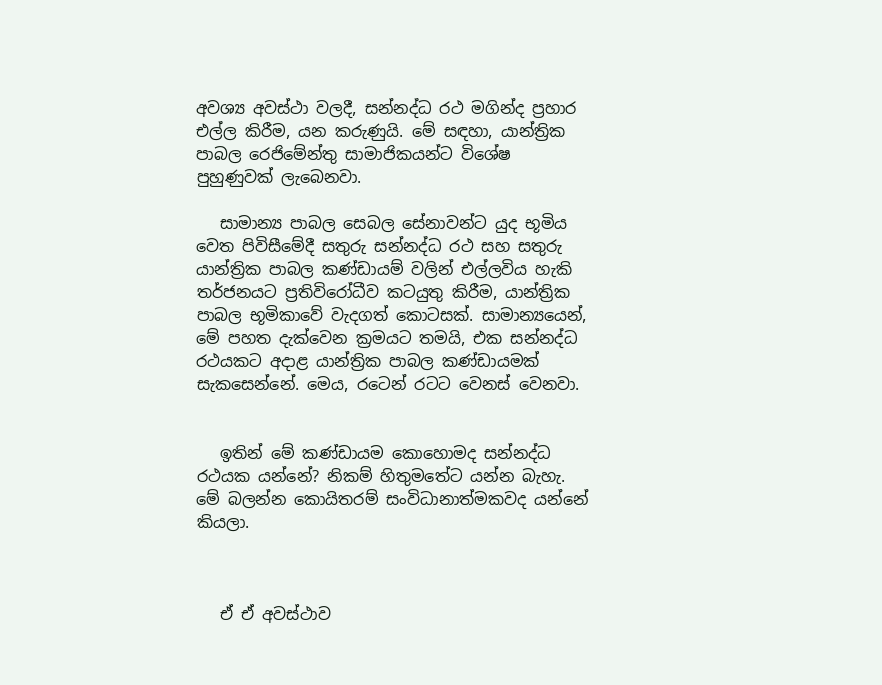අවශ්‍ය අවස්ථා වලදී, සන්නද්ධ රථ මගින්ද ප්‍රහාර එල්ල කිරීම, යන කරුණුයි. මේ සඳහා, යාන්ත්‍රික පාබල රෙජිමේන්තු සාමාජිකයන්ට විශේෂ පුහුණුවක් ලැබෙනවා.

   සාමාන්‍ය පාබල සෙබල සේනාවන්ට යුද භූමිය වෙත පිවිසීමේදී සතුරු සන්නද්ධ රථ සහ සතුරු යාන්ත්‍රික පාබල කණ්ඩායම් වලින් එල්ලවිය හැකි තර්ජනයට ප්‍රතිවිරෝධීව කටයුතු කිරීම, යාන්ත්‍රික පාබල භූමිකාවේ වැදගත් කොටසක්. සාමාන්‍යයෙන්, මේ පහත දැක්වෙන ක්‍රමයට තමයි, එක සන්නද්ධ රථයකට අදාළ යාන්ත්‍රික පාබල කණ්ඩායමක් සැකසෙන්නේ. මෙය, රටෙන් රටට වෙනස් වෙනවා.


   ඉතින් මේ කණ්ඩායම කොහොමද සන්නද්ධ රථයක යන්නේ? නිකම් හිතුමතේට යන්න බැහැ. මේ බලන්න කොයිතරම් සංවිධානාත්මකවද යන්නේ කියලා.



   ඒ ඒ අවස්ථාව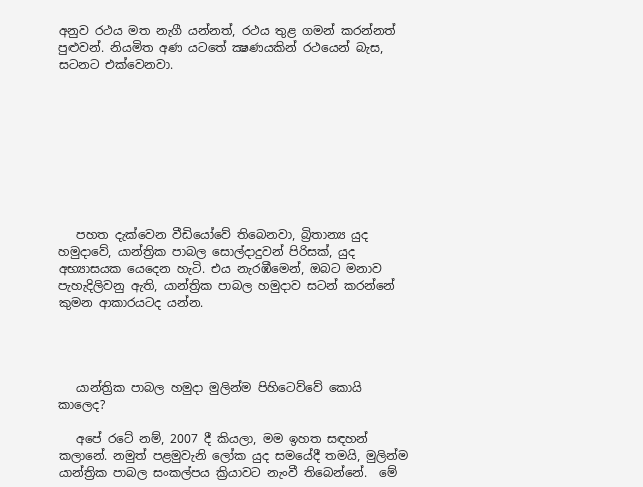අනුව රථය මත නැගී යන්නත්, රථය තුළ ගමන් කරන්නත් පුළුවන්. නියමිත අණ යටතේ ක්‍ෂණයකින් රථයෙන් බැස, සටනට එක්වෙනවා.









   පහත දැක්වෙන වීඩියෝවේ තිබෙනවා, බ්‍රිතාන්‍ය යුද හමුදාවේ, යාන්ත්‍රික පාබල සොල්දාදුවන් පිරිසක්, යුද අභ්‍යාසයක යෙදෙන හැටි. එය නැරඹීමෙන්, ඔබට මනාව පැහැදිලිවනු ඇති, යාන්ත්‍රික පාබල හමුදාව සටන් කරන්නේ කුමන ආකාරයටද යන්න.




   යාන්ත්‍රික පාබල හමුදා මුලින්ම පිහිටෙව්වේ කොයි කාලෙද?

   අපේ රටේ නම්, 2007 දී කියලා, මම ඉහත සඳහන් කලානේ. නමුත් පළමුවැනි ලෝක යුද සමයේදී තමයි, මුලින්ම යාන්ත්‍රික පාබල සංකල්පය ක්‍රියාවට නැංවී තිබෙන්නේ.  මේ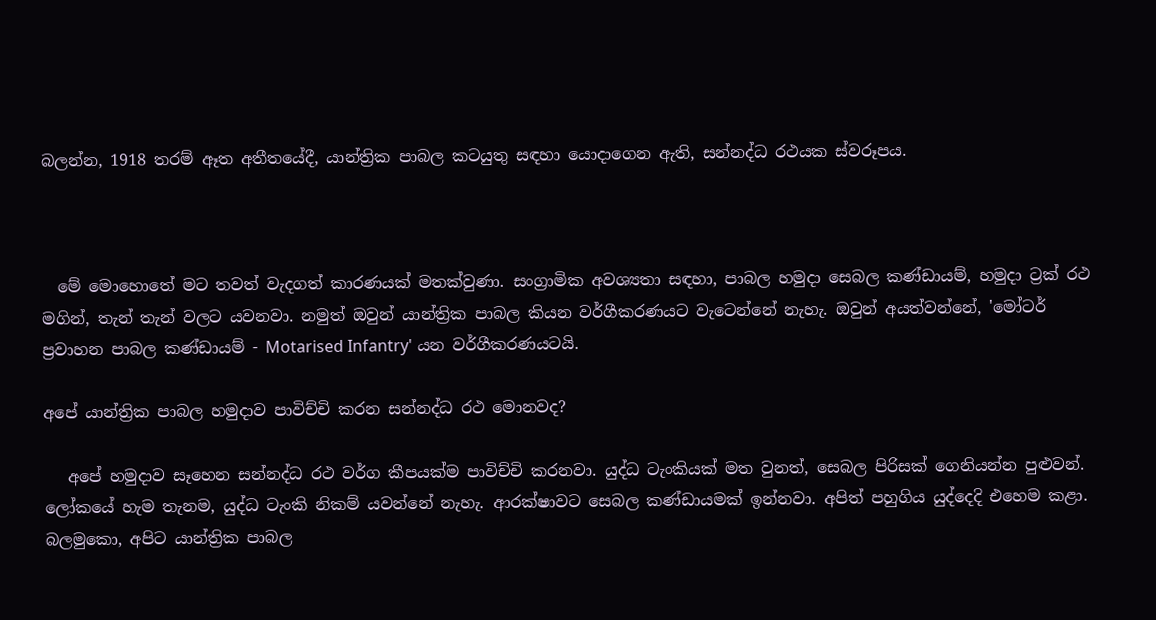බලන්න, 1918 තරම් ඈත අතීතයේදී, යාන්ත්‍රික පාබල කටයුතු සඳහා යොදාගෙන ඇති, සන්නද්ධ රථයක ස්වරූපය.



  මේ මොහොතේ මට තවත් වැදගත් කාරණයක් මතක්වුණා. සංග්‍රාමික අවශ්‍යතා සඳහා, පාබල හමුදා සෙබල කණ්ඩායම්, හමුදා ට්‍රක් රථ මගින්, තැන් තැන් වලට යවනවා. නමුත් ඔවුන් යාන්ත්‍රික පාබල කියන වර්ගීකරණයට වැටෙන්නේ නැහැ. ඔවුන් අයත්වන්නේ, 'මෝටර් ප්‍රවාහන පාබල කණ්ඩායම් - Motarised Infantry' යන වර්ගීකරණයටයි.

අපේ යාන්ත්‍රික පාබල හමුදාව පාවිච්චි කරන සන්නද්ධ රථ මොනවද?

   අපේ හමුදාව සෑහෙන සන්නද්ධ රථ වර්ග කීපයක්ම පාවිච්චි කරනවා. යුද්ධ ටැංකියක් මත වුනත්, සෙබල පිරිසක් ගෙනියන්න පුළුවන්. ලෝකයේ හැම තැනම, යුද්ධ ටැංකි නිකම් යවන්නේ නැහැ. ආරක්ෂාවට සෙබල කණ්ඩායමක් ඉන්නවා. අපිත් පහුගිය යුද්දෙදි එහෙම කළා. බලමුකො, අපිට යාන්ත්‍රික පාබල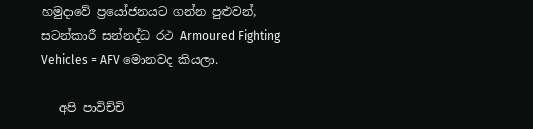හමුදාවේ ප්‍රයෝජනයට ගන්න පුළුවන්, සටන්කාරී සන්නද්ධ රථ Armoured Fighting Vehicles = AFV මොනවද කියලා.

   අපි පාවිච්චි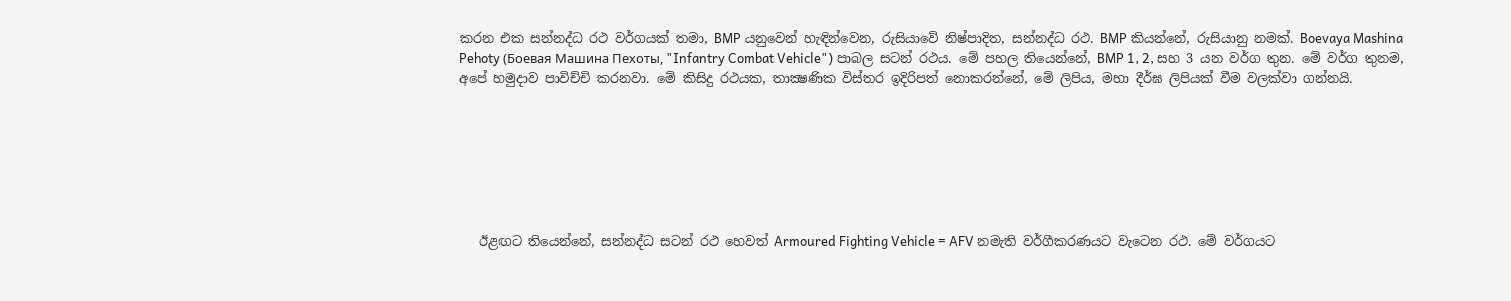කරන එක සන්නද්ධ රථ වර්ගයක් තමා, BMP යනුවෙන් හැඳින්වෙන, රුසියාවේ නිෂ්පාදිත, සන්නද්ධ රථ. BMP කියන්නේ, රුසියානු නමක්. Boevaya Mashina Pehoty (Боевая Машина Пехоты, "Infantry Combat Vehicle") පාබල සටන් රථය. මේ පහල තියෙන්නේ, BMP 1, 2, සහ 3 යන වර්ග තුන. මේ වර්ග තුනම, අපේ හමුදාව පාවිච්චි කරනවා. මේ කිසිදු රථයක, තාක්‍ෂණික විස්තර ඉදිරිපත් නොකරන්නේ, මේ ලිපිය, මහා දීර්ඝ ලිපියක් වීම වලක්වා ගන්නයි.







   ඊළඟට තියෙන්නේ, සන්නද්ධ සටන් රථ හෙවත් Armoured Fighting Vehicle = AFV නමැති වර්ගීකරණයට වැටෙන රථ. මේ වර්ගයට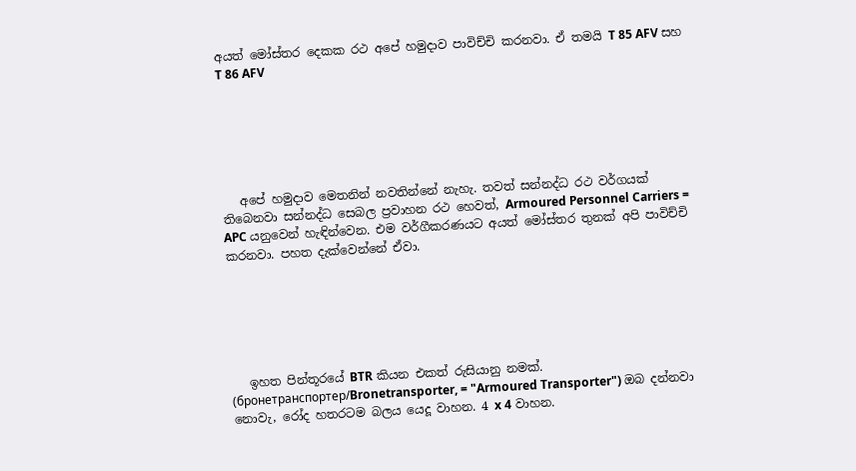අයත් මෝස්‌තර දෙකක රථ අපේ හමුදාව පාවිච්චි කරනවා. ඒ තමයි T 85 AFV සහ T 86 AFV






   අපේ හමුදාව මෙතනින් නවතින්නේ නැහැ. තවත් සන්නද්ධ රථ වර්ගයක් තිබෙනවා සන්නද්ධ සෙබල ප්‍රවාහන රථ හෙවත්, Armoured Personnel Carriers = APC යනුවෙන් හැඳින්වෙන. එම වර්ගීකරණයට අයත් මෝස්‌තර තුනක් අපි පාවිච්චි කරනවා. පහත දැක්වෙන්නේ ඒවා.






   ඉහත පින්තූරයේ BTR කියන එකත් රුසියානු නමක්. (бронетранспортер/Bronetransporter, = "Armoured Transporter") ඔබ දන්නවා නොවැ, රෝද හතරටම බලය යෙදූ වාහන. 4 x 4 වාහන.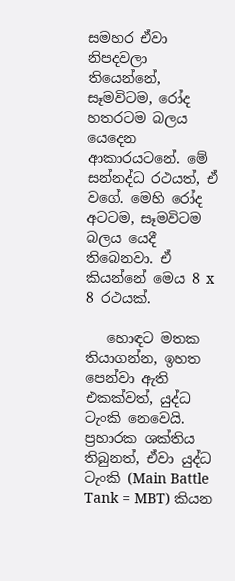සමහර ඒවා නිපදවලා තියෙන්නේ, සෑමවිටම, රෝද හතරටම බලය යෙදෙන ආකාරයටනේ. මේ සන්නද්ධ රථයත්, ඒ වගේ. මෙහි රෝද අටටම, සෑමවිටම බලය යෙදී තිබෙනවා. ඒ කියන්නේ මෙය 8 x 8 රථයක්.

   හොඳට මතක තියාගන්න, ඉහත පෙන්වා ඇති එකක්වත්, යුද්ධ ටැංකි නෙවෙයි. ප්‍රහාරක ශක්තිය තිබුනත්, ඒවා යුද්ධ ටැංකි (Main Battle Tank = MBT) කියන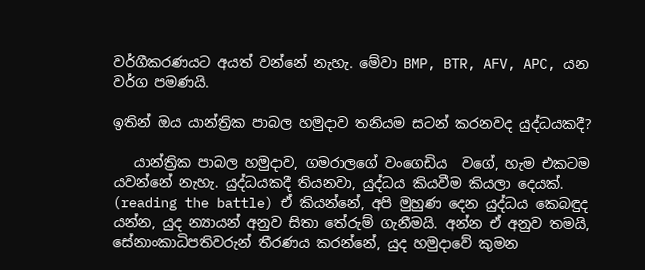වර්ගීකරණයට අයත් වන්නේ නැහැ. මේවා BMP, BTR, AFV, APC, යන වර්ග පමණයි.

ඉතින් ඔය යාන්ත්‍රික පාබල හමුදාව තනියම සටන් කරනවද යුද්ධයකදී?

   යාන්ත්‍රික පාබල හමුදාව, ගමරාලගේ වංගෙඩිය  වගේ, හැම එකටම යවන්නේ නැහැ. යුද්ධයකදී තියනවා, යුද්ධය කියවීම කියලා දෙයක්. (reading the battle) ඒ කියන්නේ, අපි මුහුණ දෙන යුද්ධය කෙබඳුද යන්න, යුද න්‍යායන් අනුව සිතා තේරුම් ගැනීමයි. අන්න ඒ අනුව තමයි, සේනාංකාධිපතිවරුන් තීරණය කරන්නේ, යුද හමුදාවේ කුමන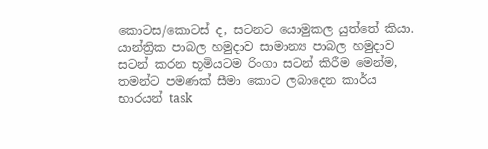කොටස/කොටස් ද, සටනට යොමුකල යුත්තේ කියා. යාන්ත්‍රික පාබල හමුදාව සාමාන්‍ය පාබල හමුදාව සටන් කරන භූමියටම රිංගා සටන් කිරීම මෙන්ම, තමන්ට පමණක් සීමා කොට ලබාදෙන කාර්ය භාරයන් task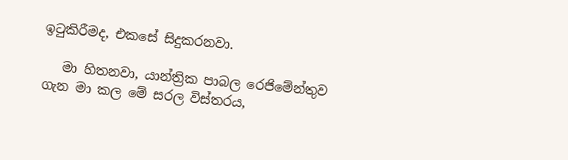ඉටුකිරීමද, එකසේ සිදුකරනවා.

   මා හිතනවා, යාන්ත්‍රික පාබල රෙජිමේන්තුව ගැන මා කල මේ සරල විස්තරය,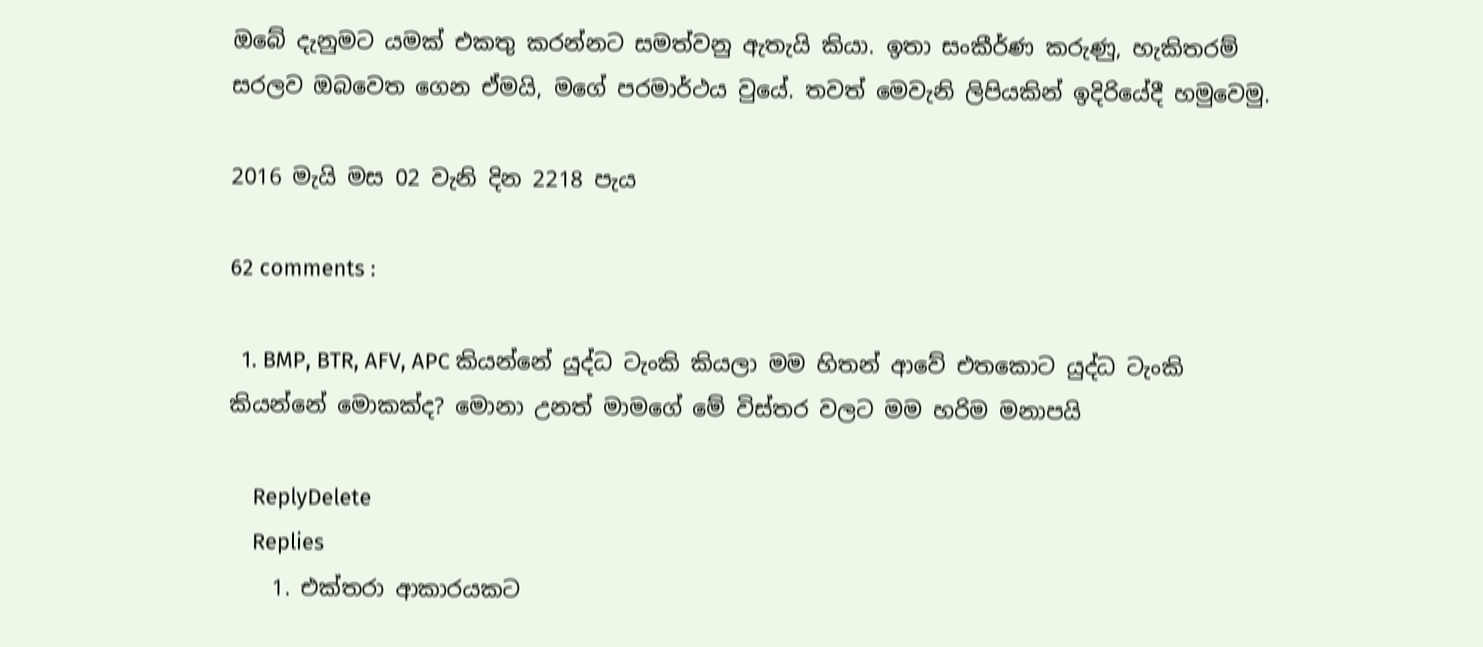ඔබේ දැනුමට යමක් එකතු කරන්නට සමත්වනු ඇතැයි කියා. ඉතා සංකීර්ණ කරුණු, හැකිතරම් සරලව ඔබවෙත ගෙන ඒමයි, මගේ පරමාර්ථය වුයේ. තවත් මෙවැනි ලිපියකින් ඉදිරියේදී හමුවෙමු.

2016 මැයි මස 02 වැනි දින 2218 පැය

62 comments :

  1. BMP, BTR, AFV, APC කියන්නේ යුද්ධ ටැංකි ‍කියලා මම හිතන් ආවේ එතකොට යුද්ධ ටැංකි කියන්නේ මොකක්ද? මොනා උනත් මාමගේ මේ විස්තර වලට මම හරිම මනාපයි

    ReplyDelete
    Replies
    1. එක්තරා ආකාරයකට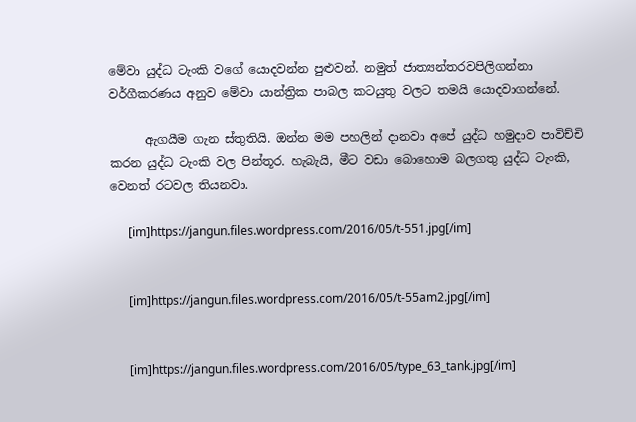මේවා යුද්ධ ටැංකි වගේ යොදවන්න පුළුවන්. නමුත් ජාත්‍යන්තරවපිලිගන්නා වර්ගීකරණය අනුව මේවා යාන්ත්‍රික පාබල කටයුතු වලට තමයි යොදවාගන්නේ.

      ඇගයීම ගැන ස්තුතියි. ඔන්න මම පහලින් දානවා අපේ යුද්ධ හමුදාව පාවිච්චි කරන යුද්ධ ටැංකි වල පින්තූර. හැබැයි, මීට වඩා බොහොම බලගතු යුද්ධ ටැංකි, වෙනත් රටවල තියනවා.

      [im]https://jangun.files.wordpress.com/2016/05/t-551.jpg[/im]


      [im]https://jangun.files.wordpress.com/2016/05/t-55am2.jpg[/im]


      [im]https://jangun.files.wordpress.com/2016/05/type_63_tank.jpg[/im]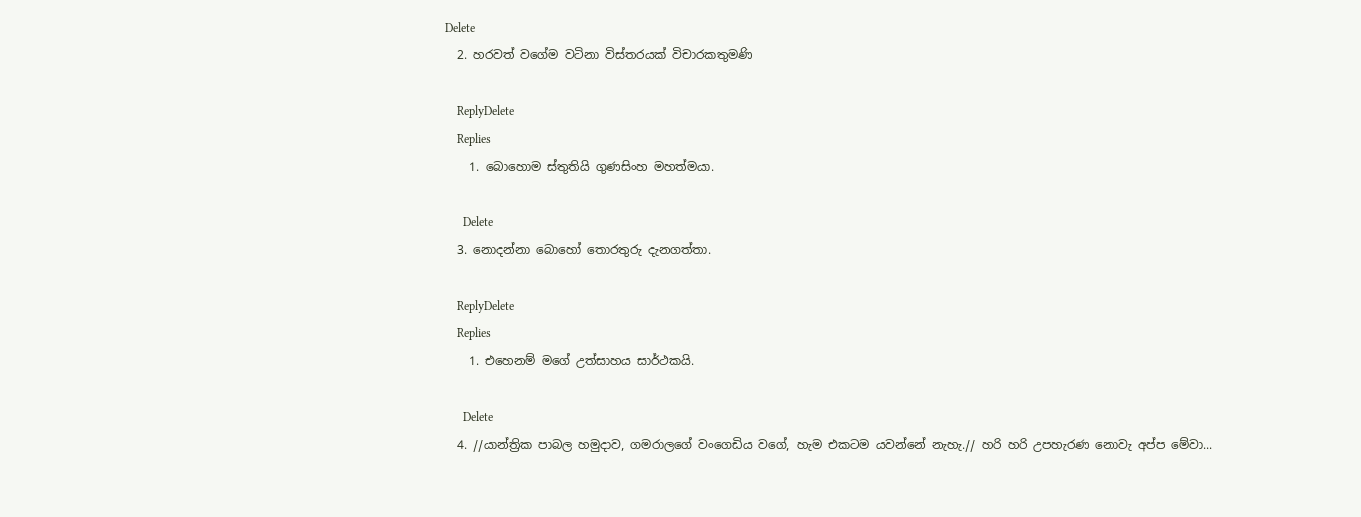Delete
  2. හරවත් වගේම වටිනා විස්තරයක් විචාරකතුමණි

    ReplyDelete
    Replies
    1. බොහොම ස්තුතියි ගුණසිංහ මහත්මයා.

      Delete
  3. නොදන්නා බොහෝ තොරතුරු දැනගත්තා.

    ReplyDelete
    Replies
    1. එහෙනම් මගේ උත්සාහය සාර්ථකයි.

      Delete
  4. //යාන්ත්‍රික පාබල හමුදාව, ගමරාලගේ වංගෙඩිය වගේ, හැම එකටම යවන්නේ නැහැ.// හරි හරි උපහැරණ නොවැ අප්ප මේවා...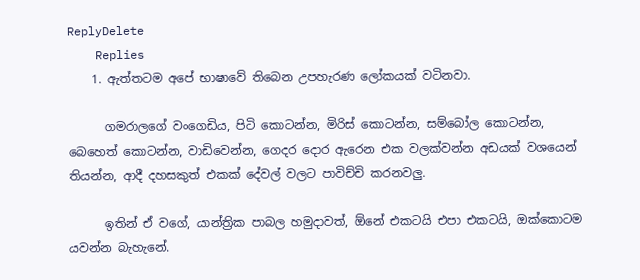ReplyDelete
    Replies
    1. ඇත්තටම අපේ භාෂාවේ තිබෙන උපහැරණ ලෝකයක් වටිනවා.

      ගමරාලගේ වංගෙඩිය, පිටි කොටන්න, මිරිස් කොටන්න, සම්බෝල කොටන්න, බෙහෙත් කොටන්න, වාඩිවෙන්න, ගෙදර දොර ඇරෙන එක වලක්වන්න අඩයක් වශයෙන් තියන්න, ආදී දහසකුත් එකක් දේවල් වලට පාවිච්චි කරනවලු.

      ඉතින් ඒ වගේ, යාන්ත්‍රික පාබල හමුදාවත්, ඕනේ එකටයි එපා එකටයි, ඔක්කොටම යවන්න බැහැනේ.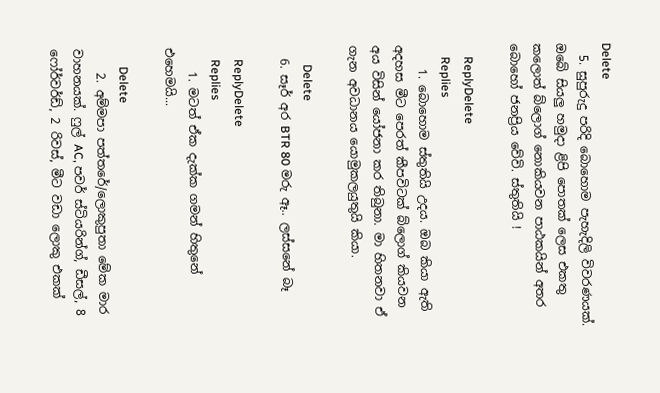Delete
  5. සුපුරුදු පරිදි බොහොම පැහැදිලි විවරණයක්. ඔබේ සියලු හමුදා ළිපි පොතක් ලෙස එකතු කලොත් බ්ලොග් නොකියවන පාඨකයින් අතර බොහෝ ජනප්‍රිය වේවි. ස්තුතියි !

    ReplyDelete
    Replies
    1. බොහොම ස්තුතියි උදය. ඔබ කියා ඇති අදහස මීට පෙරත් කීපවිටක් බ්ලොග් කියවන අය විසින් යෝජනා කර තිබුනා. මා හිතනවා ඒ ගැන අවධානය යොමුකලයුතුයි කියා.

      Delete
  6. සෑර් අර BTR 80 මරු ඈ.. ලස්සනේ බෑ

    ReplyDelete
    Replies
    1. මටත් ඒක දැක්ක ගමන් හිතුනේ එහෙමයි...

      Delete
    2. අම්මපා පත්තරේ/ලොකුපුතා මේක මාර වාහනයක්. ෆුල් AC, පවර් ස්ටියරින්ග්, ඩීසල්, 8 ෆෝර්වර්ඩ්, 2 රිවස්, මීට වඩා ලොකු එකක්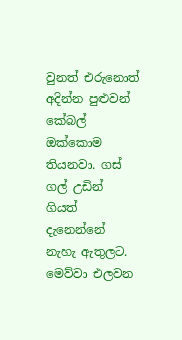වුනත් එරුනොත් අදින්න පුළුවන් කේබල් ඔක්කොම තියනවා. ගස් ගල් උඩින් ගියත් දැනෙන්නේ නැහැ ඇතුලට. මෙව්වා එලවන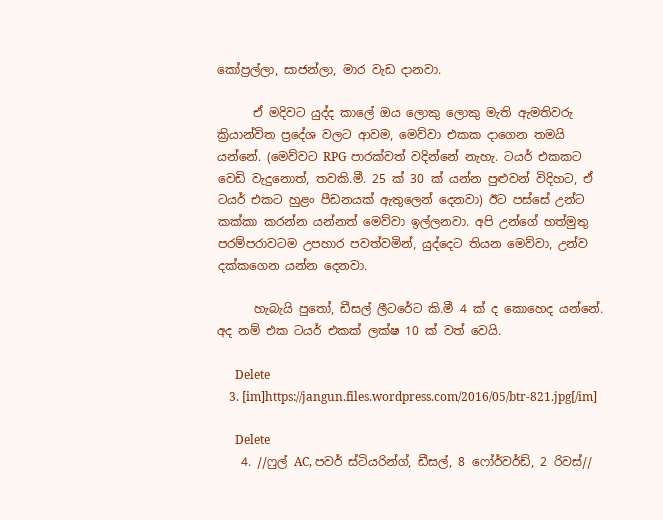කෝප්‍රල්ලා, සාජන්ලා, මාර වැඩ දානවා.

      ඒ මදිවට යුද්ද කාලේ ඔය ලොකු ලොකු මැති ඇමතිවරු ක්‍රියාන්විත ප්‍රදේශ වලට ආවම, මෙව්වා එකක දාගෙන තමයි යන්නේ. (මෙව්වට RPG පාරක්වත් වදින්නේ නැහැ. ටයර් එකකට වෙඩි වැදුනොත්, තවකි.මී. 25 ක් 30 ක් යන්න පුළුවන් විදිහට, ඒ ටයර් එකට හුළං පීඩනයක් ඇතුලෙන් දෙනවා) ඊට පස්සේ උන්ට කක්කා කරන්න යන්නත් මෙව්වා ඉල්ලනවා. අපි උන්ගේ හත්මුතු පරම්පරාවටම උපහාර පවත්වමින්, යුද්දෙට තියන මෙව්වා, උන්ව දක්කගෙන යන්න දෙනවා.

      හැබැයි පුතෝ, ඩීසල් ලීටරේට කි.මී 4 ක් ද කොහෙද යන්නේ. අද නම් එක ටයර් එකක් ලක්ෂ 10 ක් වත් වෙයි.

      Delete
    3. [im]https://jangun.files.wordpress.com/2016/05/btr-821.jpg[/im]

      Delete
    4. //ෆුල් AC, පවර් ස්ටියරින්ග්, ඩීසල්, 8 ෆෝර්වර්ඩ්, 2 රිවස්//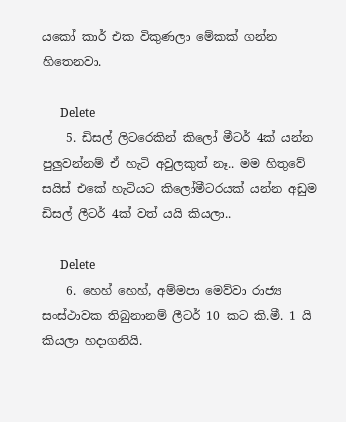යකෝ කාර් එක විකුණලා මේකක් ගන්න හිතෙනවා.

      Delete
    5. ඩිසල් ලිටරෙකින් කිලෝ මීටර් 4ක් යන්න පුලුවන්නම් ඒ හැටි අවුලකුත් නෑ.. මම හිතුවේ සයිස් එකේ හැටියට කිලෝමීටරයක් යන්න අඩුම ඩිසල් ලීටර් 4ක් වත් යයි කියලා..

      Delete
    6. හෙහ් හෙහ්, අම්මපා මෙව්වා රාජ්‍ය සංස්ථාවක තිබුනානම් ලීටර් 10 කට කි.මී. 1 යි කියලා හදාගනියි.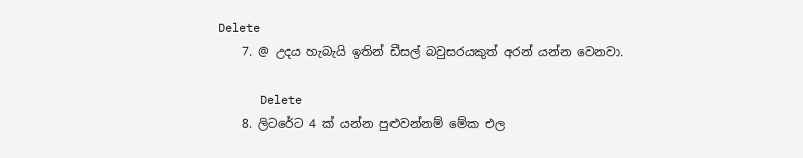Delete
    7. @ උදය හැබැයි ඉතින් ඩීසල් බවුසරයකුත් අරන් යන්න වෙනවා.

      Delete
    8. ලිටරේට 4 ක් යන්න පුළුවන්නම් මේක එල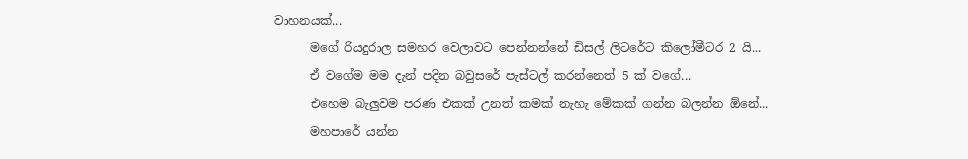වාහනයක්...
      මගේ රියදුරාල සමහර වෙලාවට පෙන්නන්නේ ඩිසල් ලිටරේට කිලෝමීටර 2 යි...
      ඒ වගේම මම දැන් පදින බවුසරේ පැස්ටල් කරන්නෙත් 5 ක් වගේ...
      එහෙම බැලුවම පරණ එකක් උනත් කමක් නැහැ මේකක් ගන්න බලන්න ඕනේ...
      මහපාරේ යන්න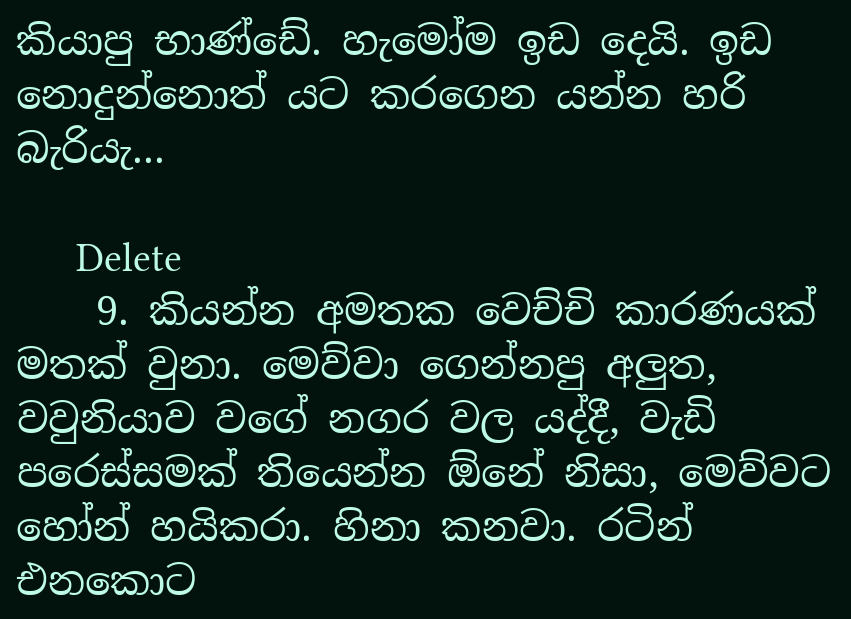කියාපු භාණ්ඩේ. හැමෝම ඉඩ දෙයි. ඉඩ නොදුන්නොත් යට කරගෙන යන්න හරි බැරියැ...

      Delete
    9. කියන්න අමතක වෙච්චි කාරණයක් මතක් වුනා. මෙව්වා ගෙන්නපු අලුත, වවුනියාව වගේ නගර වල යද්දී, වැඩි පරෙස්සමක් තියෙන්න ඕනේ නිසා, මෙව්වට හෝන් හයිකරා. හිනා කනවා. රටින් එනකොට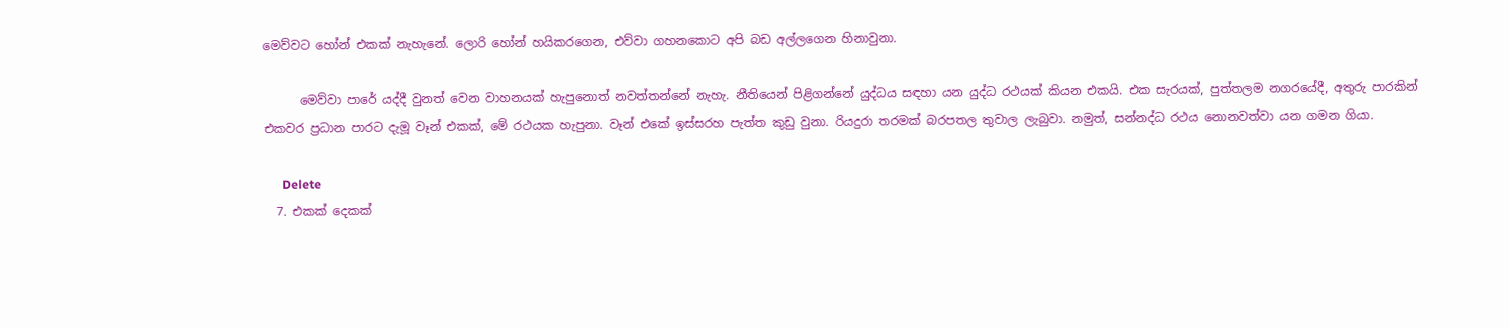මෙව්වට හෝන් එකක් නැහැනේ. ලොරි හෝන් හයිකරගෙන, එව්වා ගහනකොට අපි බඩ අල්ලගෙන හිනාවුනා.

      මෙව්වා පාරේ යද්දී වුනත් වෙන වාහනයක් හැපුනොත් නවත්තන්නේ නැහැ. නීතියෙන් පිළිගන්නේ යුද්ධය සඳහා යන යුද්ධ රථයක් කියන එකයි. එක සැරයක්, පුත්තලම නගරයේදී, අතුරු පාරකින් එකවර ප්‍රධාන පාරට දැමූ වෑන් එකක්, මේ රථයක හැපුනා. වෑන් එකේ ඉස්සරහ පැත්ත කුඩු වුනා. රියදුරා තරමක් බරපතල තුවාල ලැබුවා. නමුත්, සන්නද්ධ රථය නොනවත්වා යන ගමන ගියා.

      Delete
  7. එකක් දෙකක්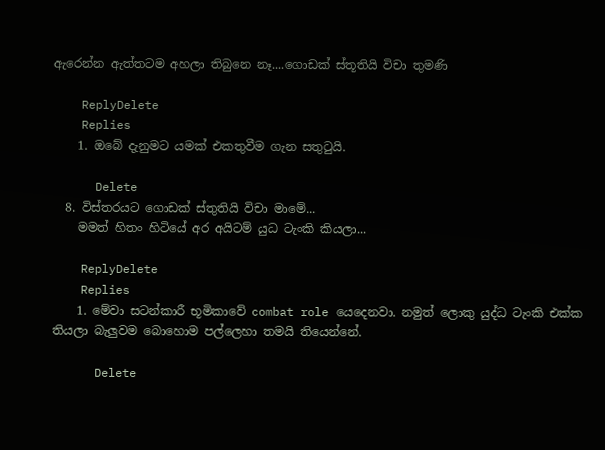ඇරෙන්න ඇත්තටම අහලා තිබුනෙ නෑ....ගොඩක් ස්තූතියි විචා තුමණි

    ReplyDelete
    Replies
    1. ඔබේ දැනුමට යමක් එකතුවීම ගැන සතුටුයි.

      Delete
  8. විස්තරයට ගොඩක් ස්තුතියි විචා මාමේ...
    මමත් හිතං හිටියේ අර අයිටම් යුධ ටැංකි කියලා...

    ReplyDelete
    Replies
    1. මේවා සටන්කාරී භූමිකාවේ combat role යෙදෙනවා. නමුත් ලොකු යුද්ධ ටැංකි එක්ක තියලා බැලුවම බොහොම පල්ලෙහා තමයි තියෙන්නේ.

      Delete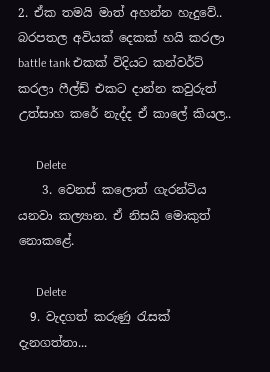2. ඒක තමයි මාත් අහන්න හැදුවේ.. බරපතල අවියක් දෙකක් හයි කරලා battle tank එකක් විදියට කන්වර්ට් කරලා ෆීල්ඩ් එකට දාන්න කවුරුත් උත්සාහ කරේ නැද්ද ඒ කාලේ කියල..

      Delete
    3. වෙනස් කලොත් ගැරන්ටිය යනවා කල්‍යාන. ඒ නිසයි මොකුත් නොකළේ.

      Delete
  9. වැදගත් කරුණු රැසක් දැනගත්තා...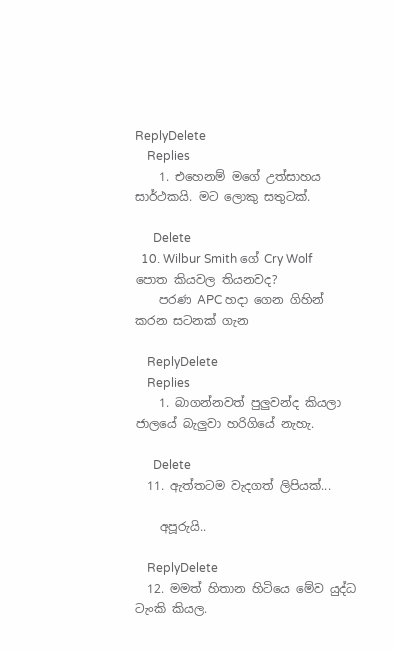ReplyDelete
    Replies
    1. එහෙනම් මගේ උත්සාහය සාර්ථකයි. මට ලොකු සතුටක්.

      Delete
  10. Wilbur Smith ගේ Cry Wolf පොත කියවල තියනවද?
    පරණ APC හදා ගෙන ගිහින් කරන සටනක් ගැන

    ReplyDelete
    Replies
    1. බාගන්නවත් පුලුවන්ද කියලා ජාලයේ බැලුවා හරිගියේ නැහැ.

      Delete
  11. ඇත්තටම වැදගත් ලිපියක්...

    අපූරුයි..

    ReplyDelete
  12. මමත් හිතාන හිටියෙ මේව යුද්ධ ටැංකි කියල.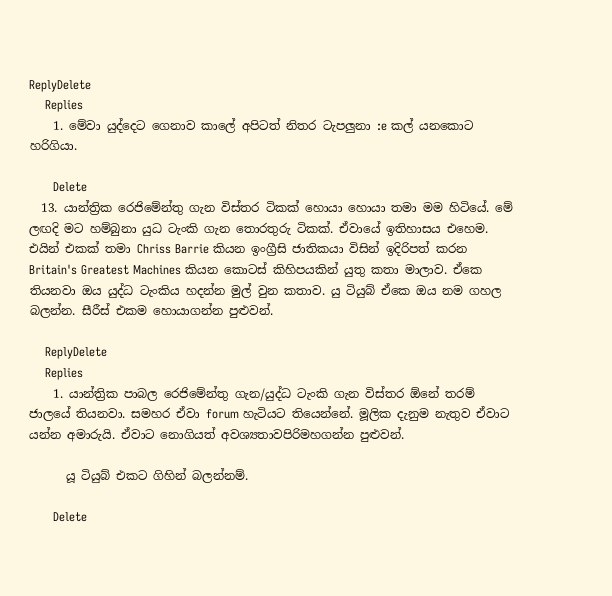ReplyDelete
    Replies
    1. මේවා යුද්දෙට ගෙනාව කාලේ අපිටත් නිතර ටැපලුනා :e කල් යනකොට හරිගියා.

      Delete
  13. යාන්ත්‍රික රෙජිමේන්තු ගැන විස්තර ටිකක් හොයා හොයා තමා මම හිටියේ. මේ ලඟදි මට හම්බුනා යුධ ටැංකි ගැන තොරතුරු ටිකක්. ඒවායේ ඉතිහාසය එහෙම. එයින් එකක් තමා Chriss Barrie කියන ඉංග්‍රීසි ජාතිකයා විසින් ඉදිරිපත් කරන Britain's Greatest Machines කියන කොටස් කිහිපයකින් යුතු කතා මාලාව. ඒකෙ තියනවා ඔය යුද්ධ ටැංකිය හදන්න මුල් වුන කතාව. යු ටියුබ් ඒකෙ ඔය නම ගහල බලන්න. සීරීස් එකම හොයාගන්න පුළුවන්.

    ReplyDelete
    Replies
    1. යාන්ත්‍රික පාබල රෙජිමේන්තු ගැන/යුද්ධ ටැංකි ගැන විස්තර ඕනේ තරම් ජාලයේ තියනවා. සමහර ඒවා forum හැටියට තියෙන්නේ. මූලික දැනුම නැතුව ඒවාට යන්න අමාරුයි. ඒවාට නොගියත් අවශ්‍යතාවපිරිමහගන්න පුළුවන්.

      යූ ටියුබ් එකට ගිහින් බලන්නම්.

      Delete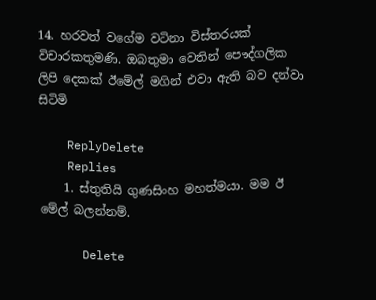14. හරවත් වගේම වටිනා විස්තරයක් විචාරකතුමණි. ඔබතුමා වෙතින් පෞද්ගලික ලිපි දෙකක් ඊමේල් මගින් එවා ඇති බව දන්වා සිටිමි

    ReplyDelete
    Replies
    1. ස්තුතියි ගුණසිංහ මහත්මයා. මම ඊ මේල් බලන්නම්.

      Delete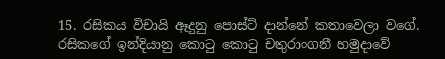15. රසිකය විචායි ඈදුනු පොස්ට් දාන්නේ කතාවෙලා වගේ. රසිකගේ ඉන්දියානු කොටු කොටු චතුරාංගනී හමුදාවේ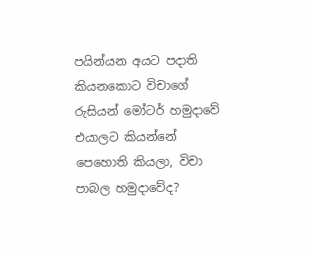පයින්යන අයට පදාති කියනකොට විචාගේ රුසියන් මෝටර් හමුදාවේ එයාලට කියන්නේ පෙහොති කියලා, විචා පාබල හමුදාවේද?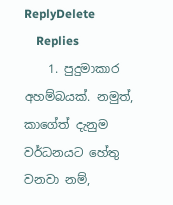ReplyDelete
    Replies
    1. පුදුමාකාර අහම්බයක්. නමුත්, කාගේත් දැනුම වර්ධනයට හේතු වනවා නම්,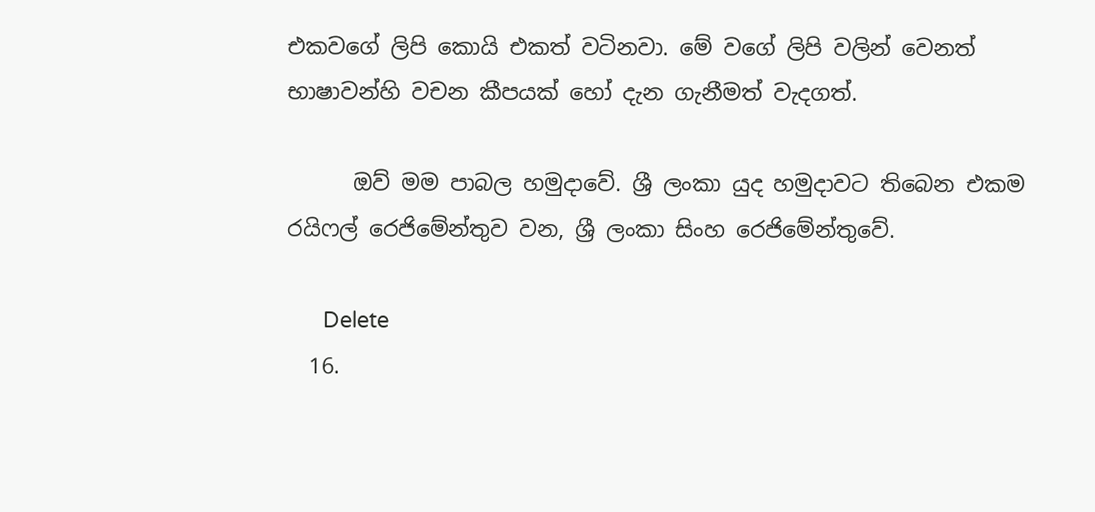එකවගේ ලිපි කොයි එකත් වටිනවා. මේ වගේ ලිපි වලින් වෙනත් භාෂාවන්හි වචන කීපයක් හෝ දැන ගැනීමත් වැදගත්.

      ඔව් මම පාබල හමුදාවේ. ශ්‍රී ලංකා යුද හමුදාවට තිබෙන එකම රයිෆල් රෙජිමේන්තුව වන, ශ්‍රී ලංකා සිංහ රෙජිමේන්තුවේ.

      Delete
  16.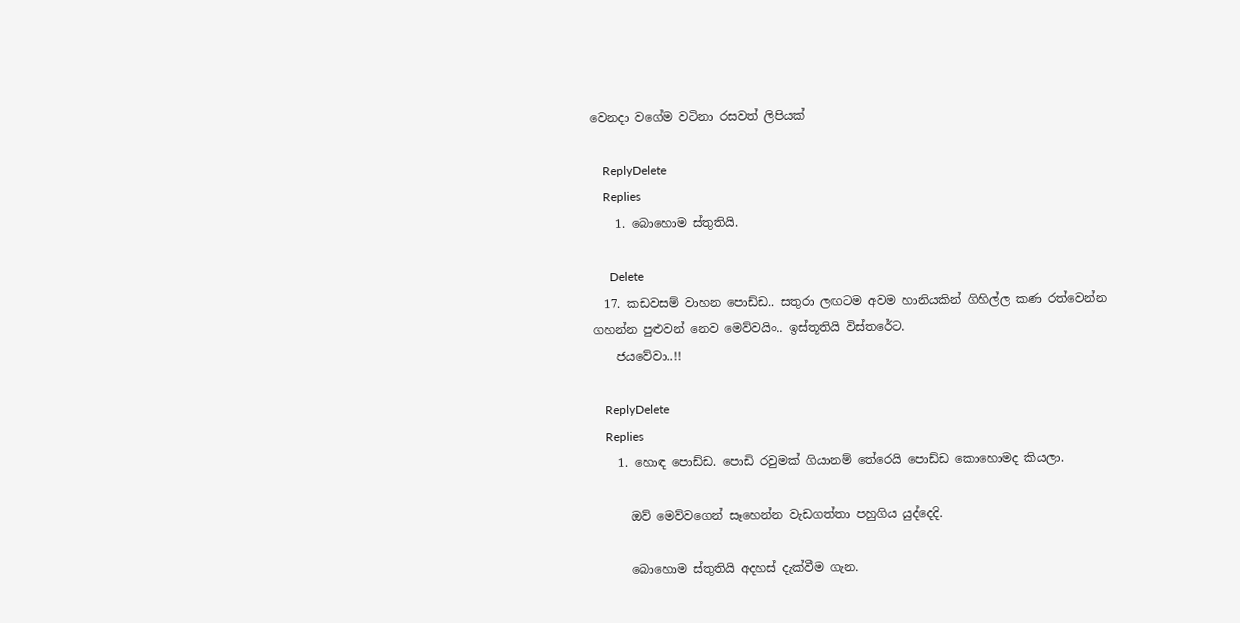වෙනදා වගේම වටිනා රසවත් ලිපියක්

    ReplyDelete
    Replies
    1. බොහොම ස්තුතියි.

      Delete
  17. කඩවසම් වාහන පොඩ්ඩ.. සතුරා ලඟටම අවම හානියකින් ගිහිල්ල කණ රත්වෙන්න ගහන්න පුළුවන් නෙව මෙව්වයිං.. ඉස්තූතියි විස්තරේට.
    ජයවේවා..!!

    ReplyDelete
    Replies
    1. හොඳ පොඩ්ඩ. පොඩි රවුමක් ගියානම් තේරෙයි පොඩ්ඩ කොහොමද කියලා.

      ඔව් මෙව්වගෙන් සෑහෙන්න වැඩගත්තා පහුගිය යුද්දෙදි.

      බොහොම ස්තුතියි අදහස් දැක්වීම ගැන.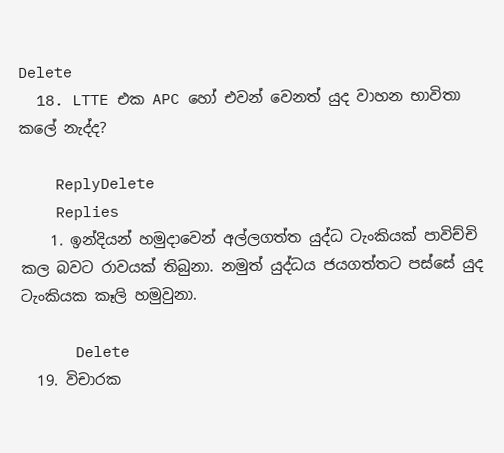Delete
  18. LTTE එක APC හෝ එවන් වෙනත් යුද වාහන භාවිතා කලේ නැද්ද?

    ReplyDelete
    Replies
    1. ඉන්දියන් හමුදාවෙන් අල්ලගත්ත යුද්ධ ටැංකියක් පාවිච්චි කල බවට රාවයක් තිබුනා. නමුත් යුද්ධය ජයගත්තට පස්සේ යුද ටැංකියක කෑලි හමුවුනා.

      Delete
  19. විචාරක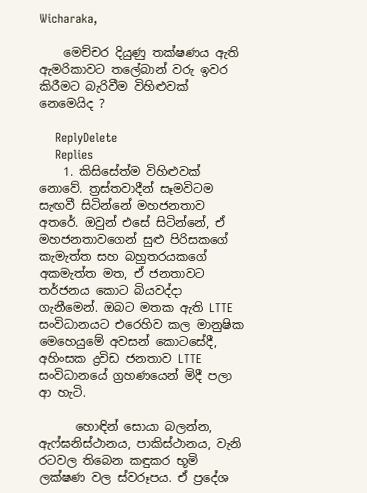Wicharaka,

    මෙච්චර දියුණු තක්ෂණය ඇති ඇමරිකාවට තලේබාන් වරු ඉවර කිරීමට බැරිවීම විහිළුවක් නෙමෙයිද ?

    ReplyDelete
    Replies
    1. කිසිසේත්ම විහිළුවක් නොවේ. ත්‍රස්තවාදීන් සෑමවිටම සැඟවී සිටින්නේ මහජනතාව අතරේ. ඔවුන් එසේ සිටින්නේ, ඒ මහජනතාවගෙන් සුළු පිරිසකගේ කැමැත්ත සහ බහුතරයකගේ අකමැත්ත මත, ඒ ජනතාවට තර්ජනය කොට බියවද්දා ගැනීමෙන්. ඔබට මතක ඇති LTTE සංවිධානයට එරෙහිව කල මානුෂික මෙහෙයුමේ අවසන් කොටසේදී, අහිංසක ද්‍රවිඩ ජනතාව LTTE සංවිධානයේ ග්‍රහණයෙන් මිදී පලා ආ හැටි.

      හොඳින් සොයා බලන්න, ඇෆ්ඝනිස්ථානය, පාකිස්ථානය, වැනි රටවල තිබෙන කඳුකර භූමි ලක්ෂණ වල ස්වරූපය. ඒ ප්‍රදේශ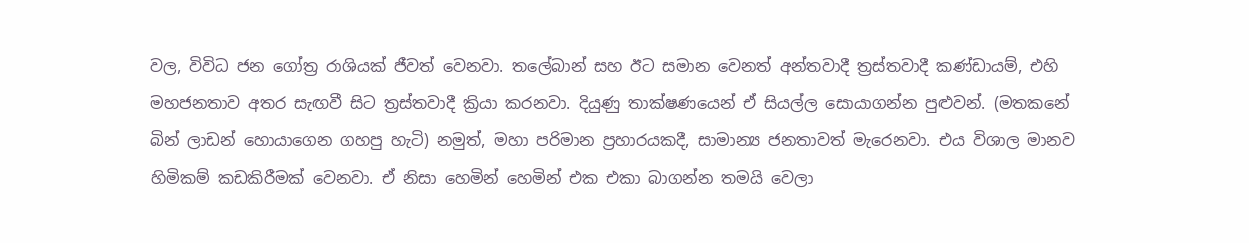වල, විවිධ ජන ගෝත්‍ර රාශියක් ජීවත් වෙනවා. තලේබාන් සහ ඊට සමාන වෙනත් අන්තවාදී ත්‍රස්තවාදී කණ්ඩායම්, එහි මහජනතාව අතර සැඟවී සිට ත්‍රස්තවාදී ක්‍රියා කරනවා. දියුණු තාක්ෂණයෙන් ඒ සියල්ල සොයාගන්න පුළුවන්. (මතකනේ බින් ලාඩන් හොයාගෙන ගහපු හැටි) නමුත්, මහා පරිමාන ප්‍රහාරයකදී, සාමාන්‍ය ජනතාවත් මැරෙනවා. එය විශාල මානව හිමිකම් කඩකිරීමක් වෙනවා. ඒ නිසා හෙමින් හෙමින් එක එකා බාගන්න තමයි වෙලා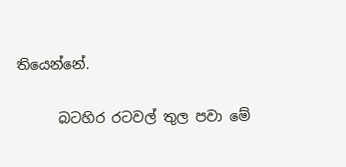තියෙන්නේ.

      බටහිර රටවල් තුල පවා මේ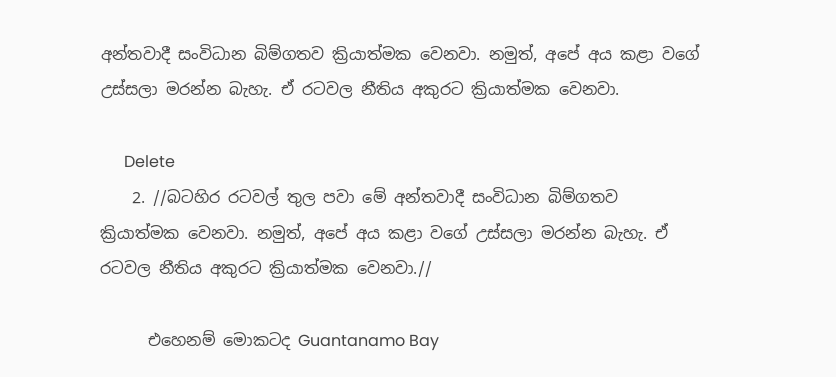අන්තවාදී සංවිධාන බිම්ගතව ක්‍රියාත්මක වෙනවා. නමුත්, අපේ අය කළා වගේ උස්සලා මරන්න බැහැ. ඒ රටවල නීතිය අකුරට ක්‍රියාත්මක වෙනවා.

      Delete
    2. //බටහිර රටවල් තුල පවා මේ අන්තවාදී සංවිධාන බිම්ගතව ක්‍රියාත්මක වෙනවා. නමුත්, අපේ අය කළා වගේ උස්සලා මරන්න බැහැ. ඒ රටවල නීතිය අකුරට ක්‍රියාත්මක වෙනවා.//

      එහෙනම් මොකටද Guantanamo Bay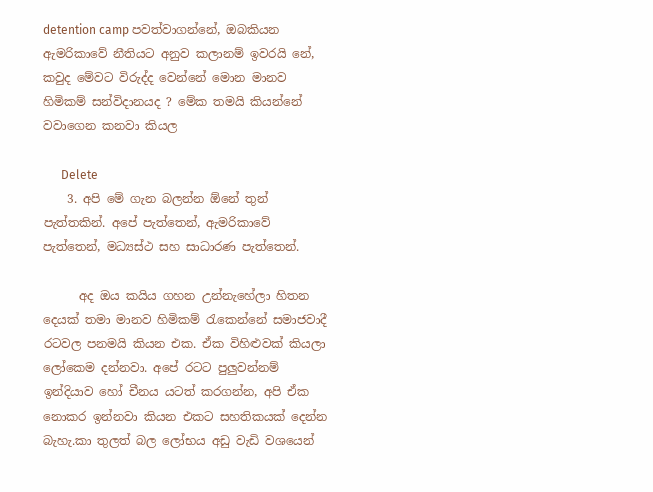detention camp පවත්වාගන්නේ, ඔබකියන ඇමරිකාවේ නීතියට අනුව කලානම් ඉවරයි නේ, කවුද මේවට විරුද්ද වෙන්නේ මොන මානව හිමිකම් සන්විදානයද ? මේක තමයි කියන්නේ වවාගෙන කනවා කියල

      Delete
    3. අපි මේ ගැන බලන්න ඕනේ තුන් පැත්තකින්. අපේ පැත්තෙන්, ඇමරිකාවේ පැත්තෙන්, මධ්‍යස්ථ සහ සාධාරණ පැත්තෙන්.

      අද ඔය කයිය ගහන උන්නැහේලා හිතන දෙයක් තමා මානව හිමිකම් රැකෙන්නේ සමාජවාදී රටවල පනමයි කියන එක. ඒක විහිළුවක් කියලා ලෝකෙම දන්නවා. අපේ රටට පුලුවන්නම් ඉන්දියාව හෝ චීනය යටත් කරගන්න, අපි ඒක නොකර ඉන්නවා කියන එකට සහතිකයක් දෙන්න බැහැ.කා තුලත් බල ලෝභය අඩු වැඩි වශයෙන්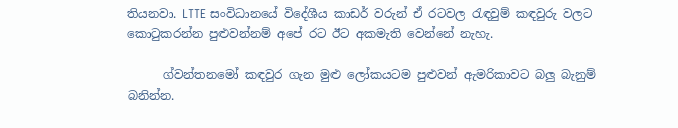තියනවා. LTTE සංවිධානයේ විදේශීය කාඩර් වරුන් ඒ රටවල රැඳවුම් කඳවුරු වලට කොටුකරන්න පුළුවන්නම් අපේ රට ඊට අකමැති වෙන්නේ නැහැ.

      ග්වන්තනමෝ කඳවුර ගැන මුළු ලෝකයටම පුළුවන් ඇමරිකාවට බලු බැනුම් බනින්න.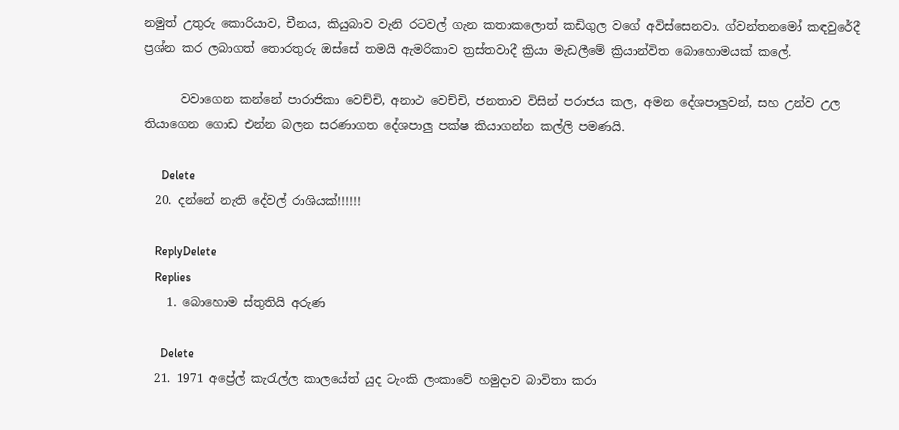නමුත් උතුරු කොරියාව, චීනය, කියුබාව වැනි රටවල් ගැන කතාකලොත් කඩිගුල වගේ අවිස්සෙනවා. ග්වන්තනමෝ කඳවුරේදී ප්‍රශ්න කර ලබාගත් තොරතුරු ඔස්සේ තමයි ඇමරිකාව ත්‍රස්තවාදී ක්‍රියා මැඩලීමේ ක්‍රියාන්විත බොහොමයක් කලේ.

      වවාගෙන කන්නේ පාරාජිකා වෙච්චි, අනාථ වෙච්චි, ජනතාව විසින් පරාජය කල, අමන දේශපාලුවන්, සහ උන්ව උල තියාගෙන ගොඩ එන්න බලන සරණාගත දේශපාලු පක්ෂ කියාගන්න කල්ලි පමණයි.

      Delete
  20. දන්නේ නැති දේවල් රාශියක්!!!!!!

    ReplyDelete
    Replies
    1. බොහොම ස්තුතියි අරුණ

      Delete
  21. 1971 අප්‍රේල් කැරැල්ල කාලයේත් යුද ටැංකි ලංකාවේ හමුදාව බාවිතා කරා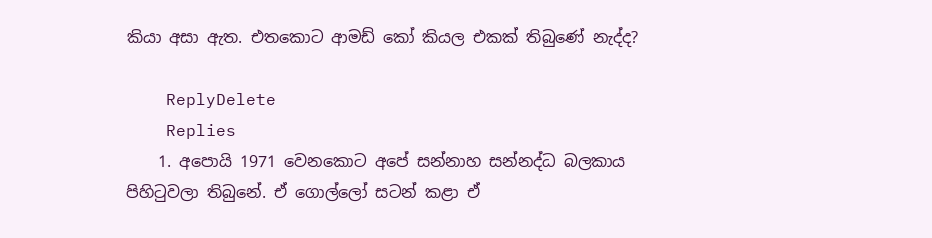කියා අසා ඇත. එතකොට ආමඩ් කෝ කියල එකක් තිබුණේ නැද්ද?

    ReplyDelete
    Replies
    1. අපොයි 1971 වෙනකොට අපේ සන්නාහ සන්නද්ධ බලකාය පිහිටුවලා තිබුනේ. ඒ ගොල්ලෝ සටන් කළා ඒ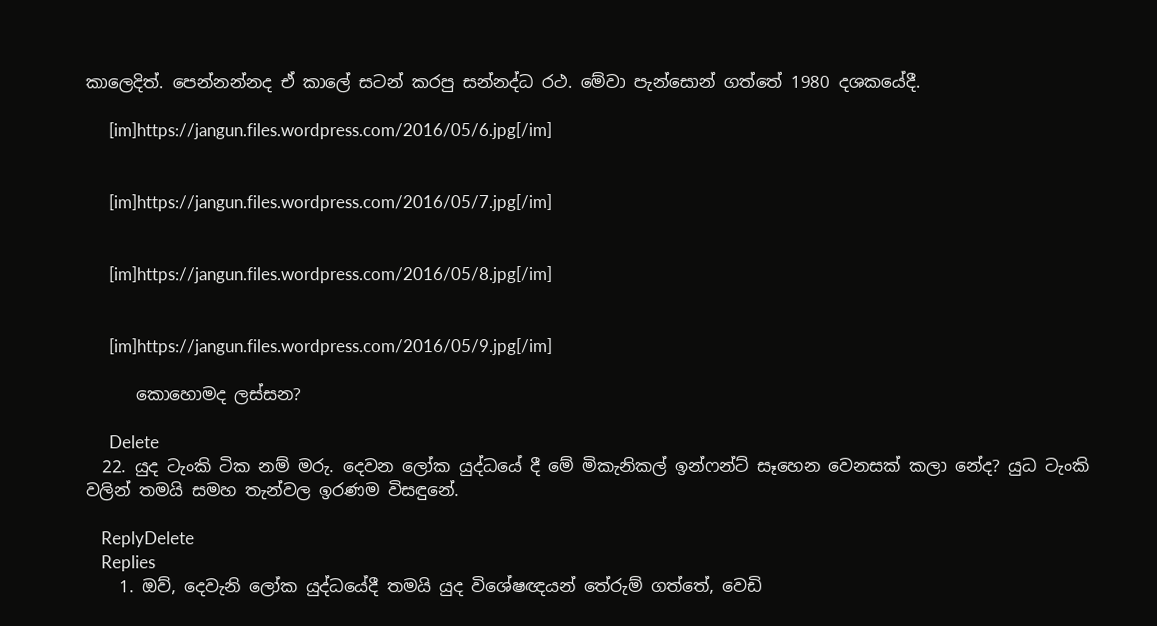කාලෙදිත්. පෙන්නන්නද ඒ කාලේ සටන් කරපු සන්නද්ධ රථ. මේවා පැන්සොන් ගත්තේ 1980 දශකයේදී.

      [im]https://jangun.files.wordpress.com/2016/05/6.jpg[/im]


      [im]https://jangun.files.wordpress.com/2016/05/7.jpg[/im]


      [im]https://jangun.files.wordpress.com/2016/05/8.jpg[/im]


      [im]https://jangun.files.wordpress.com/2016/05/9.jpg[/im]

      කොහොමද ලස්සන?

      Delete
  22. යුද ටැංකි ටික නම් මරු. දෙවන ලෝක යුද්ධයේ දී මේ මිකැනිකල් ඉන්ෆන්ට්‍ සෑහෙන වෙනසක් කලා නේද? යුධ ටැංකි වලින් තමයි සමහ තැන්වල ඉරණම විසඳුනේ.

    ReplyDelete
    Replies
    1. ඔව්, දෙවැනි ලෝක යුද්ධයේදී තමයි යුද විශේෂඥයන් තේරුම් ගත්තේ, වෙඩි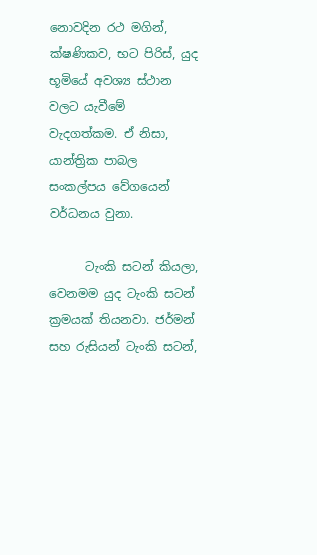නොවදින රථ මගින්, ක්ෂණිකව, භට පිරිස්, යුද භූමියේ අවශ්‍ය ස්ථාන වලට යැවීමේ වැදගත්කම. ඒ නිසා, යාන්ත්‍රික පාබල සංකල්පය වේගයෙන් වර්ධනය වුනා.

      ටැංකි සටන් කියලා, වෙනමම යුද ටැංකි සටන් ක්‍රමයක් තියනවා. ජර්මන් සහ රුසියන් ටැංකි සටන්,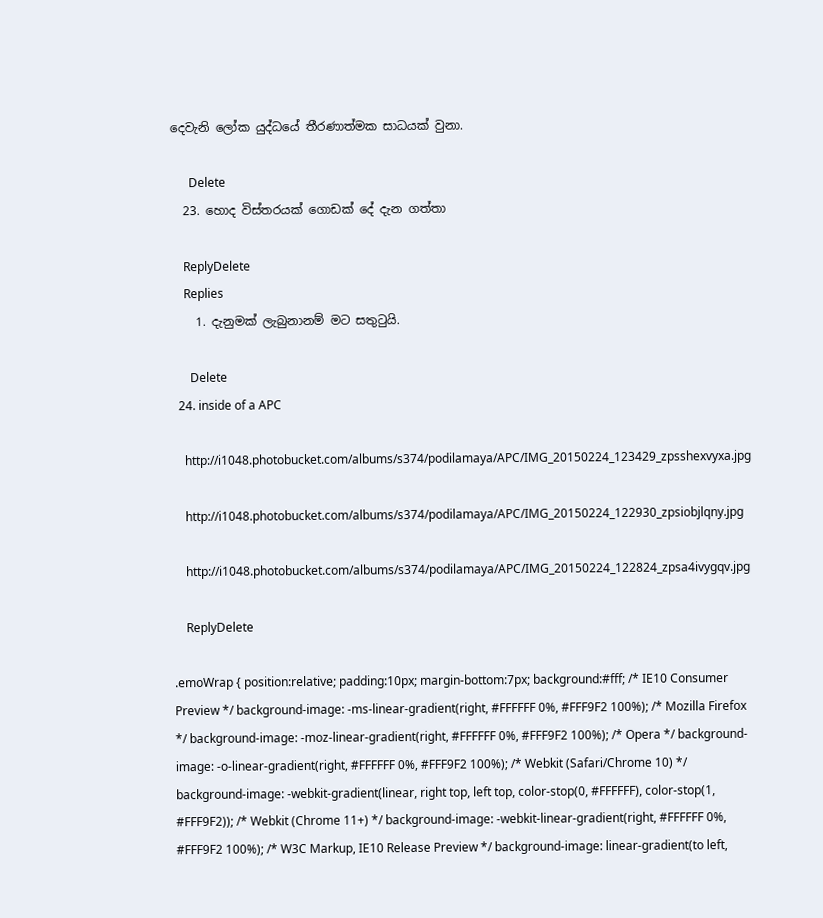දෙවැනි ලෝක යුද්ධයේ තීරණාත්මක සාධයක් වුනා.

      Delete
  23. හොද විස්තරයක් ගොඩක් දේ දැන ගත්තා

    ReplyDelete
    Replies
    1. දැනුමක් ලැබුනානම් මට සතුටුයි.

      Delete
  24. inside of a APC

    http://i1048.photobucket.com/albums/s374/podilamaya/APC/IMG_20150224_123429_zpsshexvyxa.jpg

    http://i1048.photobucket.com/albums/s374/podilamaya/APC/IMG_20150224_122930_zpsiobjlqny.jpg

    http://i1048.photobucket.com/albums/s374/podilamaya/APC/IMG_20150224_122824_zpsa4ivygqv.jpg

    ReplyDelete

.emoWrap { position:relative; padding:10px; margin-bottom:7px; background:#fff; /* IE10 Consumer Preview */ background-image: -ms-linear-gradient(right, #FFFFFF 0%, #FFF9F2 100%); /* Mozilla Firefox */ background-image: -moz-linear-gradient(right, #FFFFFF 0%, #FFF9F2 100%); /* Opera */ background-image: -o-linear-gradient(right, #FFFFFF 0%, #FFF9F2 100%); /* Webkit (Safari/Chrome 10) */ background-image: -webkit-gradient(linear, right top, left top, color-stop(0, #FFFFFF), color-stop(1, #FFF9F2)); /* Webkit (Chrome 11+) */ background-image: -webkit-linear-gradient(right, #FFFFFF 0%, #FFF9F2 100%); /* W3C Markup, IE10 Release Preview */ background-image: linear-gradient(to left,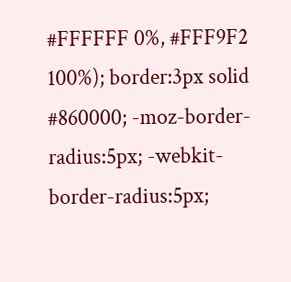#FFFFFF 0%, #FFF9F2 100%); border:3px solid #860000; -moz-border-radius:5px; -webkit-border-radius:5px;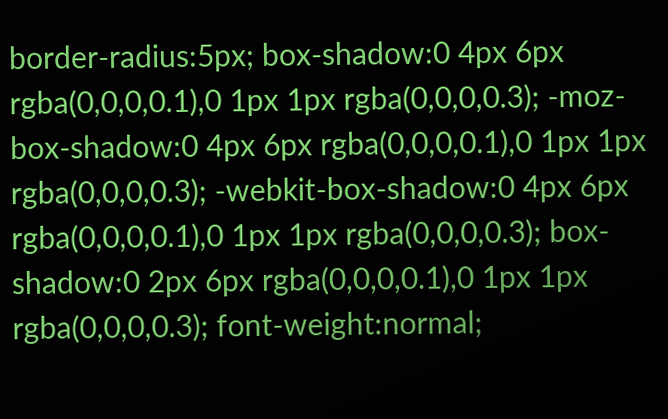border-radius:5px; box-shadow:0 4px 6px rgba(0,0,0,0.1),0 1px 1px rgba(0,0,0,0.3); -moz-box-shadow:0 4px 6px rgba(0,0,0,0.1),0 1px 1px rgba(0,0,0,0.3); -webkit-box-shadow:0 4px 6px rgba(0,0,0,0.1),0 1px 1px rgba(0,0,0,0.3); box-shadow:0 2px 6px rgba(0,0,0,0.1),0 1px 1px rgba(0,0,0,0.3); font-weight:normal;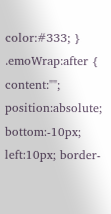color:#333; } .emoWrap:after { content:""; position:absolute; bottom:-10px; left:10px; border-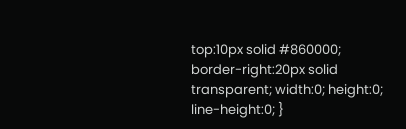top:10px solid #860000; border-right:20px solid transparent; width:0; height:0; line-height:0; }